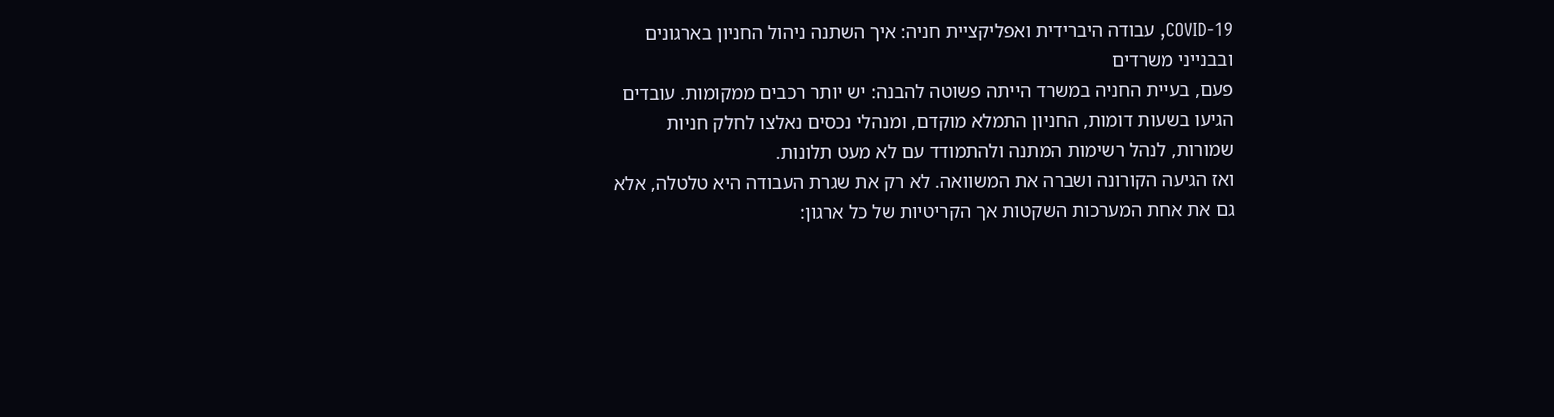COVID-19, עבודה היברידית ואפליקציית חניה: איך השתנה ניהול החניון בארגונים ובבנייני משרדים
פעם, בעיית החניה במשרד הייתה פשוטה להבנה: יש יותר רכבים ממקומות. עובדים הגיעו בשעות דומות, החניון התמלא מוקדם, ומנהלי נכסים נאלצו לחלק חניות שמורות, לנהל רשימות המתנה ולהתמודד עם לא מעט תלונות.
ואז הגיעה הקורונה ושברה את המשוואה. לא רק את שגרת העבודה היא טלטלה, אלא גם את אחת המערכות השקטות אך הקריטיות של כל ארגון: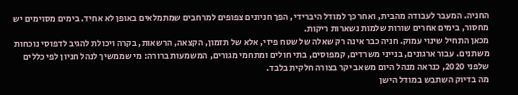החניה. המעבר לעבודה מהבית, ואחר כך למודל היברידי, הפך חניונים צפופים למרחבים שמתמלאים באופן לא אחיד. בימים מסוימים יש מחסור, בימים אחרים שורות שלמות נשארות ריקות.
מכאן התחיל שינוי עמוק. חניה כבר אינה רק שאלה של שטח פיזי, אלא של תזמון, הקצאה, הרשאות, בקרה ויכולת להגיב לדפוסי נוכחות משתנים. עבור ארגונים, בנייני משרדים, קמפוסים, בתי חולים ומתחמי מגורים, המשמעות ברורה: מי שממשיך לנהל חניון לפי כללים שלפני 2020, כנראה מנהל היום משאב יקר בצורה חלקית בלבד.
מה בדיוק השתבש במודל הישן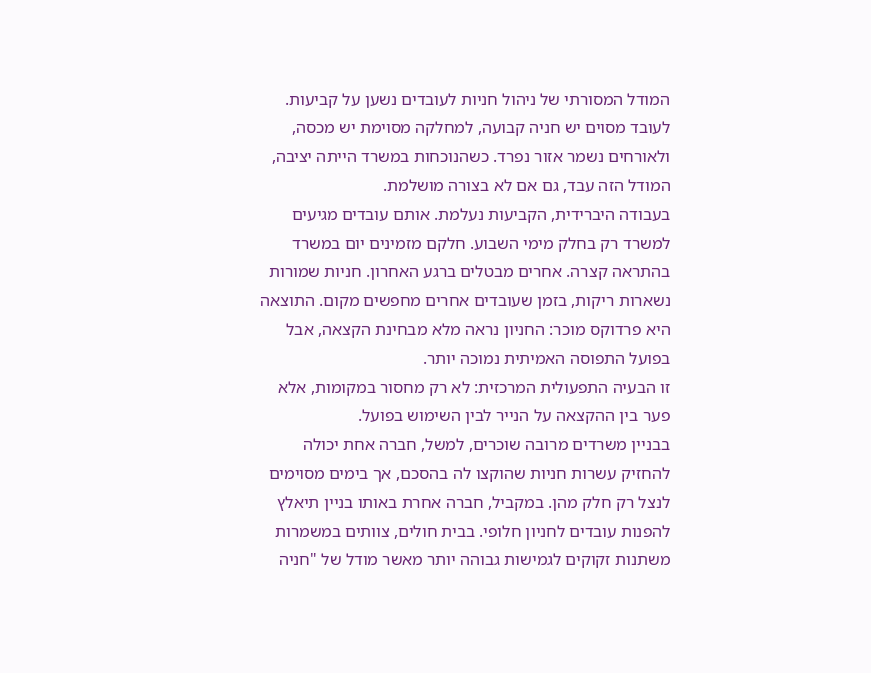המודל המסורתי של ניהול חניות לעובדים נשען על קביעות. לעובד מסוים יש חניה קבועה, למחלקה מסוימת יש מכסה, ולאורחים נשמר אזור נפרד. כשהנוכחות במשרד הייתה יציבה, המודל הזה עבד, גם אם לא בצורה מושלמת.
בעבודה היברידית, הקביעות נעלמת. אותם עובדים מגיעים למשרד רק בחלק מימי השבוע. חלקם מזמינים יום במשרד בהתראה קצרה. אחרים מבטלים ברגע האחרון. חניות שמורות נשארות ריקות, בזמן שעובדים אחרים מחפשים מקום. התוצאה היא פרדוקס מוכר: החניון נראה מלא מבחינת הקצאה, אבל בפועל התפוסה האמיתית נמוכה יותר.
זו הבעיה התפעולית המרכזית: לא רק מחסור במקומות, אלא פער בין ההקצאה על הנייר לבין השימוש בפועל.
בבניין משרדים מרובה שוכרים, למשל, חברה אחת יכולה להחזיק עשרות חניות שהוקצו לה בהסכם, אך בימים מסוימים לנצל רק חלק מהן. במקביל, חברה אחרת באותו בניין תיאלץ להפנות עובדים לחניון חלופי. בבית חולים, צוותים במשמרות משתנות זקוקים לגמישות גבוהה יותר מאשר מודל של "חניה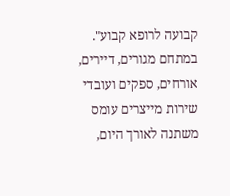קבועה לרופא קבוע". במתחם מגורים, דיירים, אורחים, ספקים ועובדי שירות מייצרים עומס משתנה לאורך היום,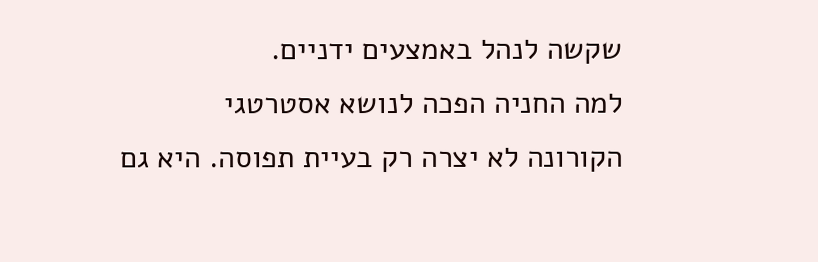שקשה לנהל באמצעים ידניים.
למה החניה הפכה לנושא אסטרטגי
הקורונה לא יצרה רק בעיית תפוסה. היא גם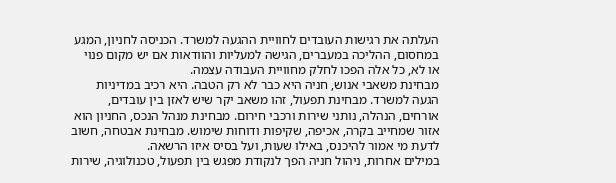העלתה את רגישות העובדים לחוויית ההגעה למשרד. הכניסה לחניון, המגע במחסום, ההליכה במעברים, הגישה למעליות והוודאות אם יש מקום פנוי או לא, כל אלה הפכו לחלק מחוויית העבודה עצמה.
מבחינת משאבי אנוש, חניה היא כבר לא רק הטבה. היא רכיב במדיניות הגעה למשרד. מבחינת תפעול, זהו משאב יקר שיש לאזן בין עובדים, אורחים, הנהלה, נותני שירות ורכבי חירום. מבחינת מנהל הנכס, החניון הוא אזור שמחייב בקרה, אכיפה, שקיפות ודוחות שימוש. מבחינת אבטחה, חשוב לדעת מי אמור להיכנס, באילו שעות, ועל בסיס איזו הרשאה.
במילים אחרות, ניהול חניה הפך לנקודת מפגש בין תפעול, טכנולוגיה, שירות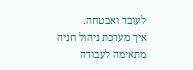לעובד ואבטחה.
איך מערכת ניהול חניה מתאימה לעבודה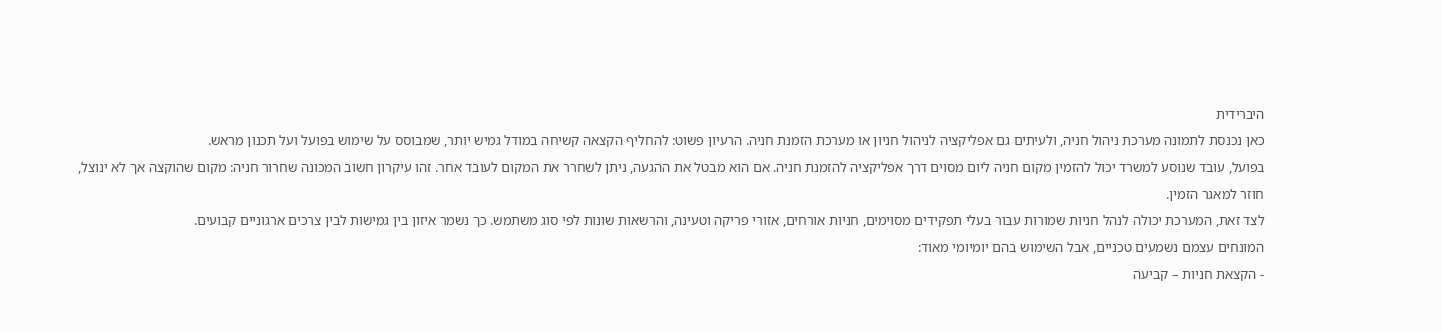היברידית
כאן נכנסת לתמונה מערכת ניהול חניה, ולעיתים גם אפליקציה לניהול חניון או מערכת הזמנת חניה. הרעיון פשוט: להחליף הקצאה קשיחה במודל גמיש יותר, שמבוסס על שימוש בפועל ועל תכנון מראש.
בפועל, עובד שנוסע למשרד יכול להזמין מקום חניה ליום מסוים דרך אפליקציה להזמנת חניה. אם הוא מבטל את ההגעה, ניתן לשחרר את המקום לעובד אחר. זהו עיקרון חשוב המכונה שחרור חניה: מקום שהוקצה אך לא ינוצל, חוזר למאגר הזמין.
לצד זאת, המערכת יכולה לנהל חניות שמורות עבור בעלי תפקידים מסוימים, חניות אורחים, אזורי פריקה וטעינה, והרשאות שונות לפי סוג משתמש. כך נשמר איזון בין גמישות לבין צרכים ארגוניים קבועים.
המונחים עצמם נשמעים טכניים, אבל השימוש בהם יומיומי מאוד:
- הקצאת חניות – קביעה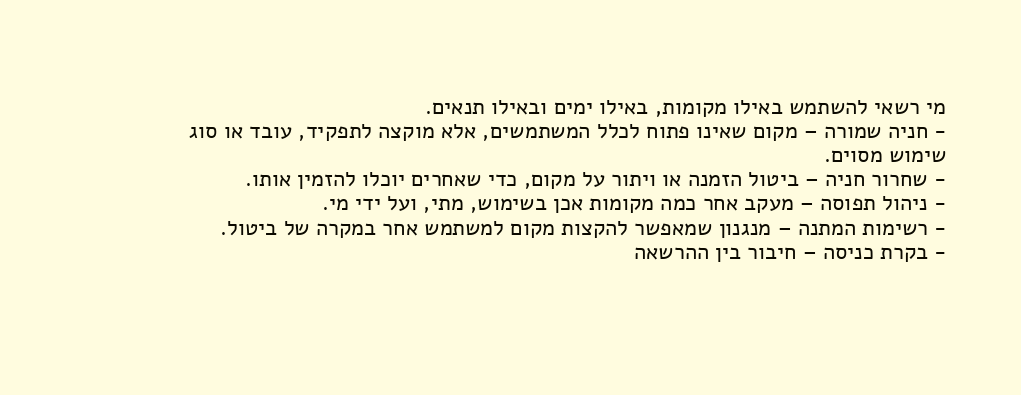מי רשאי להשתמש באילו מקומות, באילו ימים ובאילו תנאים.
- חניה שמורה – מקום שאינו פתוח לכלל המשתמשים, אלא מוקצה לתפקיד, עובד או סוג שימוש מסוים.
- שחרור חניה – ביטול הזמנה או ויתור על מקום, כדי שאחרים יוכלו להזמין אותו.
- ניהול תפוסה – מעקב אחר כמה מקומות אכן בשימוש, מתי, ועל ידי מי.
- רשימות המתנה – מנגנון שמאפשר להקצות מקום למשתמש אחר במקרה של ביטול.
- בקרת כניסה – חיבור בין ההרשאה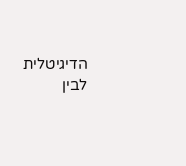הדיגיטלית לבין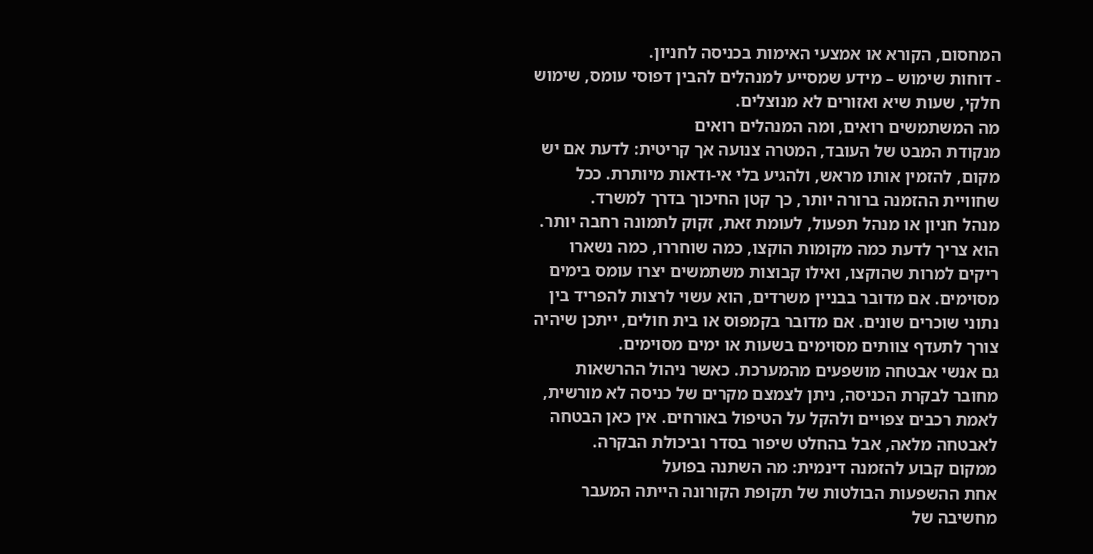המחסום, הקורא או אמצעי האימות בכניסה לחניון.
- דוחות שימוש – מידע שמסייע למנהלים להבין דפוסי עומס, שימוש חלקי, שעות שיא ואזורים לא מנוצלים.
מה המשתמשים רואים, ומה המנהלים רואים
מנקודת המבט של העובד, המטרה צנועה אך קריטית: לדעת אם יש מקום, להזמין אותו מראש, ולהגיע בלי אי-ודאות מיותרת. ככל שחוויית ההזמנה ברורה יותר, כך קטן החיכוך בדרך למשרד.
מנהל חניון או מנהל תפעול, לעומת זאת, זקוק לתמונה רחבה יותר. הוא צריך לדעת כמה מקומות הוקצו, כמה שוחררו, כמה נשארו ריקים למרות שהוקצו, ואילו קבוצות משתמשים יצרו עומס בימים מסוימים. אם מדובר בבניין משרדים, הוא עשוי לרצות להפריד בין נתוני שוכרים שונים. אם מדובר בקמפוס או בית חולים, ייתכן שיהיה צורך לתעדף צוותים מסוימים בשעות או ימים מסוימים.
גם אנשי אבטחה מושפעים מהמערכת. כאשר ניהול ההרשאות מחובר לבקרת הכניסה, ניתן לצמצם מקרים של כניסה לא מורשית, לאמת רכבים צפויים ולהקל על הטיפול באורחים. אין כאן הבטחה לאבטחה מלאה, אבל בהחלט שיפור בסדר וביכולת הבקרה.
ממקום קבוע להזמנה דינמית: מה השתנה בפועל
אחת ההשפעות הבולטות של תקופת הקורונה הייתה המעבר מחשיבה של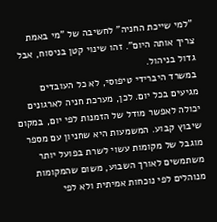"למי שייכת החניה" לחשיבה של "מי באמת צריך אותה היום". זהו שינוי קטן בניסוח, אבל גדול בניהול.
במשרד היברידי טיפוסי, לא כל העובדים מגיעים בכל יום. לכן, מערכת חניה לארגונים יכולה לאפשר מודל של הזמנות לפי יום, במקום שיבוץ קבוע. המשמעות היא שחניון עם מספר מוגבל של מקומות עשוי לשרת בפועל יותר משתמשים לאורך השבוע, משום שהמקומות מנוהלים לפי נוכחות אמיתית ולא לפי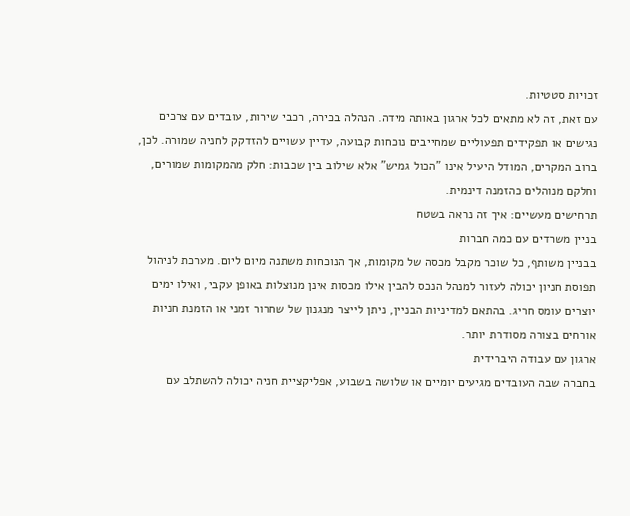זכויות סטטיות.
עם זאת, זה לא מתאים לכל ארגון באותה מידה. הנהלה בכירה, רכבי שירות, עובדים עם צרכים נגישים או תפקידים תפעוליים שמחייבים נוכחות קבועה, עדיין עשויים להזדקק לחניה שמורה. לכן, ברוב המקרים, המודל היעיל אינו "הכול גמיש" אלא שילוב בין שכבות: חלק מהמקומות שמורים, וחלקם מנוהלים כהזמנה דינמית.
תרחישים מעשיים: איך זה נראה בשטח
בניין משרדים עם כמה חברות
בבניין משותף, כל שוכר מקבל מכסה של מקומות, אך הנוכחות משתנה מיום ליום. מערכת לניהול תפוסת חניון יכולה לעזור למנהל הנכס להבין אילו מכסות אינן מנוצלות באופן עקבי, ואילו ימים יוצרים עומס חריג. בהתאם למדיניות הבניין, ניתן לייצר מנגנון של שחרור זמני או הזמנת חניות אורחים בצורה מסודרת יותר.
ארגון עם עבודה היברידית
בחברה שבה העובדים מגיעים יומיים או שלושה בשבוע, אפליקציית חניה יכולה להשתלב עם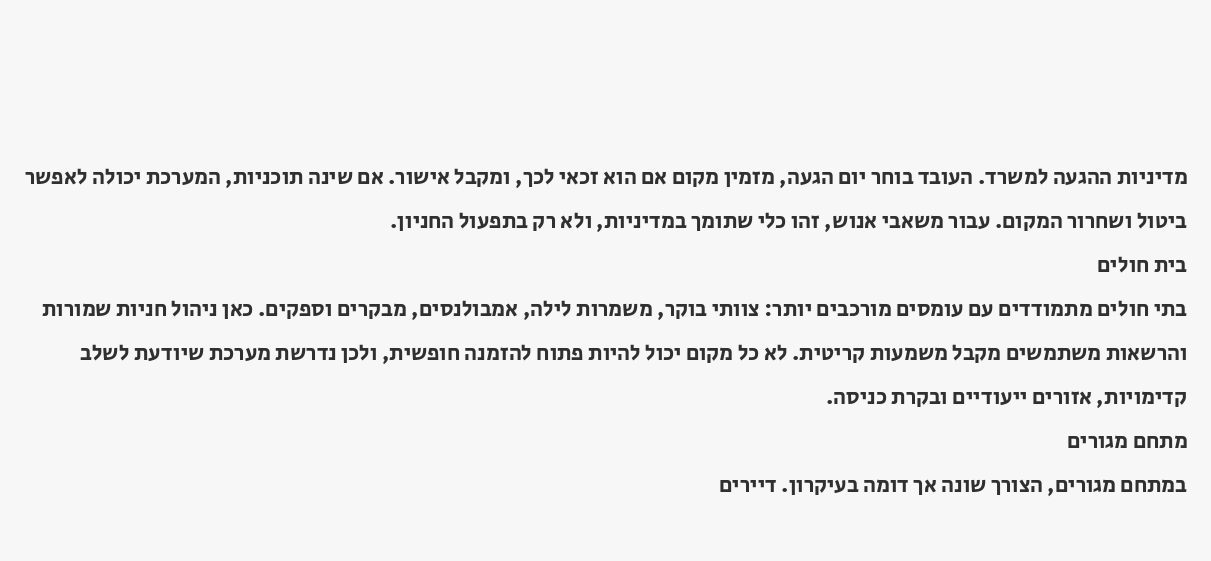מדיניות ההגעה למשרד. העובד בוחר יום הגעה, מזמין מקום אם הוא זכאי לכך, ומקבל אישור. אם שינה תוכניות, המערכת יכולה לאפשר ביטול ושחרור המקום. עבור משאבי אנוש, זהו כלי שתומך במדיניות, ולא רק בתפעול החניון.
בית חולים
בתי חולים מתמודדים עם עומסים מורכבים יותר: צוותי בוקר, משמרות לילה, אמבולנסים, מבקרים וספקים. כאן ניהול חניות שמורות והרשאות משתמשים מקבל משמעות קריטית. לא כל מקום יכול להיות פתוח להזמנה חופשית, ולכן נדרשת מערכת שיודעת לשלב קדימויות, אזורים ייעודיים ובקרת כניסה.
מתחם מגורים
במתחם מגורים, הצורך שונה אך דומה בעיקרון. דיירים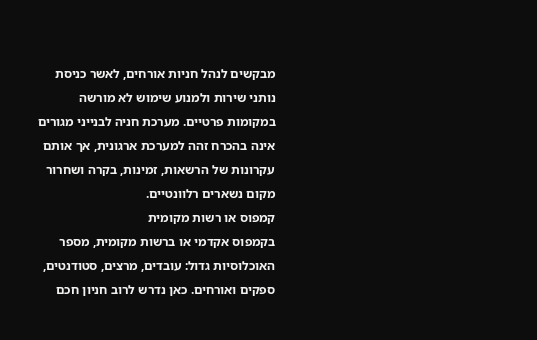מבקשים לנהל חניות אורחים, לאשר כניסת נותני שירות ולמנוע שימוש לא מורשה במקומות פרטיים. מערכת חניה לבנייני מגורים אינה בהכרח זהה למערכת ארגונית, אך אותם עקרונות של הרשאות, זמינות, בקרה ושחרור מקום נשארים רלוונטיים.
קמפוס או רשות מקומית
בקמפוס אקדמי או ברשות מקומית, מספר האוכלוסיות גדול: עובדים, מרצים, סטודנטים, ספקים ואורחים. כאן נדרש לרוב חניון חכם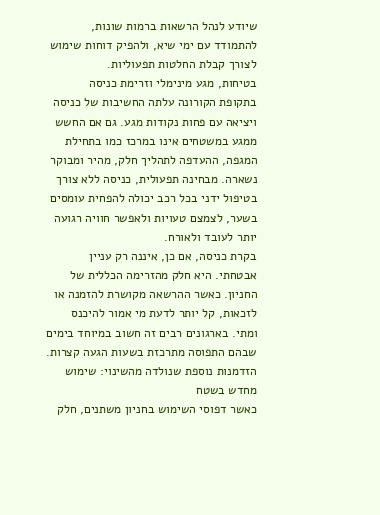שיודע לנהל הרשאות ברמות שונות, להתמודד עם ימי שיא, ולהפיק דוחות שימוש לצורך קבלת החלטות תפעוליות.
בטיחות, מגע מינימלי וזרימת כניסה
בתקופת הקורונה עלתה החשיבות של כניסה ויציאה עם פחות נקודות מגע. גם אם החשש ממגע במשטחים אינו במרכז כמו בתחילת המגפה, ההעדפה לתהליך חלק, מהיר ומבוקר נשארה. מבחינה תפעולית, כניסה ללא צורך בטיפול ידני בכל רכב יכולה להפחית עומסים בשער, לצמצם טעויות ולאפשר חוויה רגועה יותר לעובד ולאורח.
בקרת כניסה, אם כן, איננה רק עניין אבטחתי. היא חלק מהזרימה הכללית של החניון. כאשר ההרשאה מקושרת להזמנה או לזכאות, קל יותר לדעת מי אמור להיכנס ומתי. בארגונים רבים זה חשוב במיוחד בימים שבהם התפוסה מתרכזת בשעות הגעה קצרות.
הזדמנות נוספת שנולדה מהשינוי: שימוש מחדש בשטח
כאשר דפוסי השימוש בחניון משתנים, חלק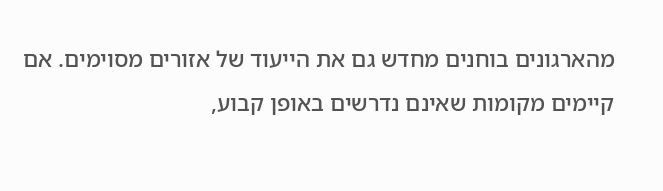מהארגונים בוחנים מחדש גם את הייעוד של אזורים מסוימים. אם קיימים מקומות שאינם נדרשים באופן קבוע,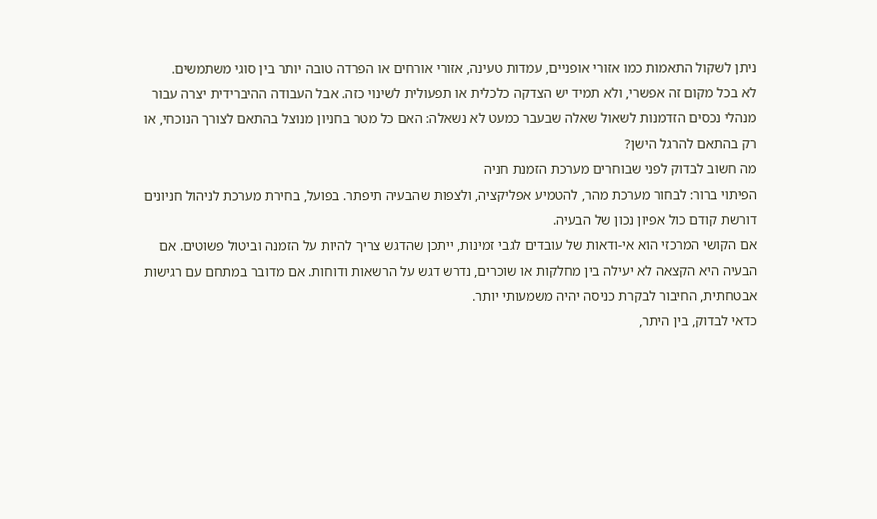ניתן לשקול התאמות כמו אזורי אופניים, עמדות טעינה, אזורי אורחים או הפרדה טובה יותר בין סוגי משתמשים.
לא בכל מקום זה אפשרי, ולא תמיד יש הצדקה כלכלית או תפעולית לשינוי כזה. אבל העבודה ההיברידית יצרה עבור מנהלי נכסים הזדמנות לשאול שאלה שבעבר כמעט לא נשאלה: האם כל מטר בחניון מנוצל בהתאם לצורך הנוכחי, או רק בהתאם להרגל הישן?
מה חשוב לבדוק לפני שבוחרים מערכת הזמנת חניה
הפיתוי ברור: לבחור מערכת מהר, להטמיע אפליקציה, ולצפות שהבעיה תיפתר. בפועל, בחירת מערכת לניהול חניונים דורשת קודם כול אפיון נכון של הבעיה.
אם הקושי המרכזי הוא אי-ודאות של עובדים לגבי זמינות, ייתכן שהדגש צריך להיות על הזמנה וביטול פשוטים. אם הבעיה היא הקצאה לא יעילה בין מחלקות או שוכרים, נדרש דגש על הרשאות ודוחות. אם מדובר במתחם עם רגישות אבטחתית, החיבור לבקרת כניסה יהיה משמעותי יותר.
כדאי לבדוק, בין היתר,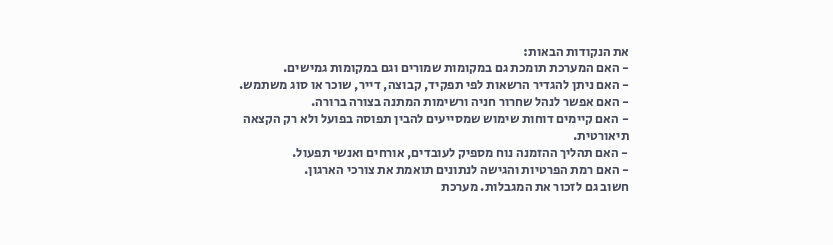את הנקודות הבאות:
- האם המערכת תומכת גם במקומות שמורים וגם במקומות גמישים.
- האם ניתן להגדיר הרשאות לפי תפקיד, קבוצה, דייר, שוכר או סוג משתמש.
- האם אפשר לנהל שחרור חניה ורשימות המתנה בצורה ברורה.
- האם קיימים דוחות שימוש שמסייעים להבין תפוסה בפועל ולא רק הקצאה תיאורטית.
- האם תהליך ההזמנה נוח מספיק לעובדים, אורחים ואנשי תפעול.
- האם רמת הפרטיות והגישה לנתונים תואמת את צורכי הארגון.
חשוב גם לזכור את המגבלות. מערכת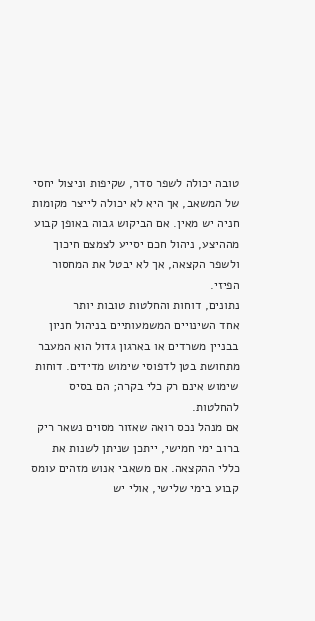טובה יכולה לשפר סדר, שקיפות וניצול יחסי של המשאב, אך היא לא יכולה לייצר מקומות חניה יש מאין. אם הביקוש גבוה באופן קבוע מההיצע, ניהול חכם יסייע לצמצם חיכוך ולשפר הקצאה, אך לא יבטל את המחסור הפיזי.
נתונים, דוחות והחלטות טובות יותר
אחד השינויים המשמעותיים בניהול חניון בבניין משרדים או בארגון גדול הוא המעבר מתחושת בטן לדפוסי שימוש מדידים. דוחות שימוש אינם רק כלי בקרה; הם בסיס להחלטות.
אם מנהל נכס רואה שאזור מסוים נשאר ריק ברוב ימי חמישי, ייתכן שניתן לשנות את כללי ההקצאה. אם משאבי אנוש מזהים עומס קבוע בימי שלישי, אולי יש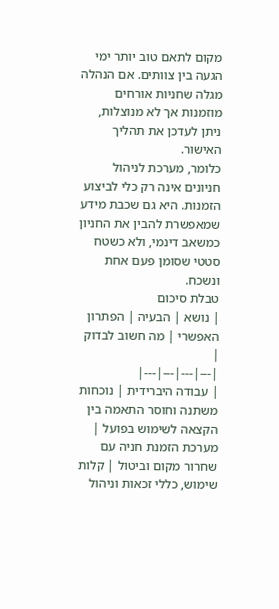מקום לתאם טוב יותר ימי הגעה בין צוותים. אם הנהלה מגלה שחניות אורחים מוזמנות אך לא מנוצלות, ניתן לעדכן את תהליך האישור.
כלומר, מערכת לניהול חניונים אינה רק כלי לביצוע הזמנות. היא גם שכבת מידע שמאפשרת להבין את החניון כמשאב דינמי, ולא כשטח סטטי שסומן פעם אחת ונשכח.
טבלת סיכום
| נושא | הבעיה | הפתרון האפשרי | מה חשוב לבדוק |
|---|---|---|---|
| עבודה היברידית | נוכחות משתנה וחוסר התאמה בין הקצאה לשימוש בפועל | מערכת הזמנת חניה עם שחרור מקום וביטול | קלות שימוש, כללי זכאות וניהול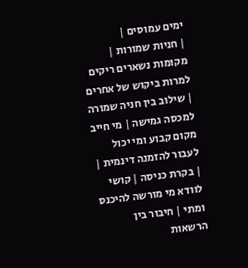ימים עמוסים |
| חניות שמורות | מקומות נשארים ריקים למרות ביקוש של אחרים | שילוב בין חניה שמורה למכסה גמישה | מי חייב מקום קבוע ומי יכול לעבור להזמנה דינמית |
| בקרת כניסה | קושי לוודא מי מורשה להיכנס ומתי | חיבור בין הרשאות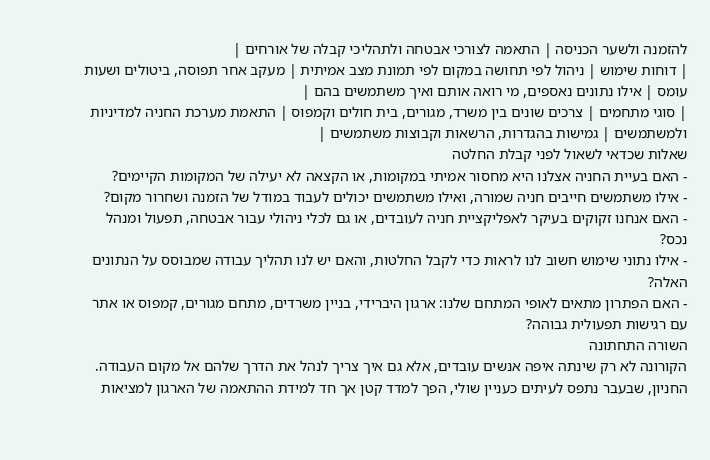להזמנה ולשער הכניסה | התאמה לצורכי אבטחה ולתהליכי קבלה של אורחים |
| דוחות שימוש | ניהול לפי תחושה במקום לפי תמונת מצב אמיתית | מעקב אחר תפוסה, ביטולים ושעות עומס | אילו נתונים נאספים, מי רואה אותם ואיך משתמשים בהם |
| סוגי מתחמים | צרכים שונים בין משרד, מגורים, בית חולים וקמפוס | התאמת מערכת החניה למדיניות ולמשתמשים | גמישות בהגדרות, הרשאות וקבוצות משתמשים |
שאלות שכדאי לשאול לפני קבלת החלטה
- האם בעיית החניה אצלנו היא מחסור אמיתי במקומות, או הקצאה לא יעילה של המקומות הקיימים?
- אילו משתמשים חייבים חניה שמורה, ואילו משתמשים יכולים לעבוד במודל של הזמנה ושחרור מקום?
- האם אנחנו זקוקים בעיקר לאפליקציית חניה לעובדים, או גם לכלי ניהולי עבור אבטחה, תפעול ומנהל נכס?
- אילו נתוני שימוש חשוב לנו לראות כדי לקבל החלטות, והאם יש לנו תהליך עבודה שמבוסס על הנתונים האלה?
- האם הפתרון מתאים לאופי המתחם שלנו: ארגון היברידי, בניין משרדים, מתחם מגורים, קמפוס או אתר עם רגישות תפעולית גבוהה?
השורה התחתונה
הקורונה לא רק שינתה איפה אנשים עובדים, אלא גם איך צריך לנהל את הדרך שלהם אל מקום העבודה. החניון, שבעבר נתפס לעיתים כעניין שולי, הפך למדד קטן אך חד למידת ההתאמה של הארגון למציאות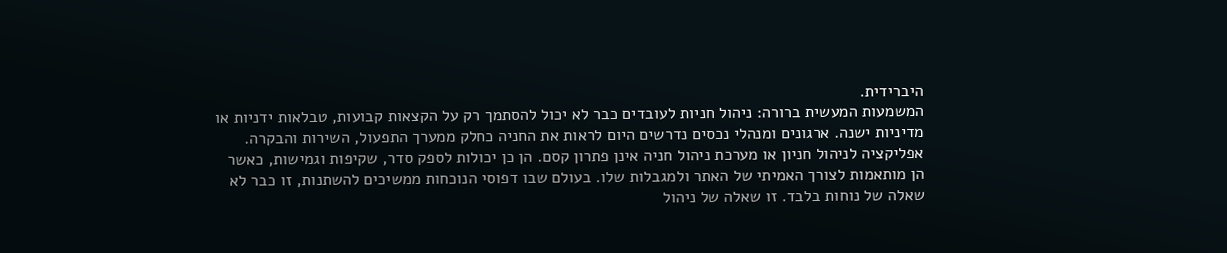היברידית.
המשמעות המעשית ברורה: ניהול חניות לעובדים כבר לא יכול להסתמך רק על הקצאות קבועות, טבלאות ידניות או מדיניות ישנה. ארגונים ומנהלי נכסים נדרשים היום לראות את החניה כחלק ממערך התפעול, השירות והבקרה.
אפליקציה לניהול חניון או מערכת ניהול חניה אינן פתרון קסם. הן כן יכולות לספק סדר, שקיפות וגמישות, כאשר הן מותאמות לצורך האמיתי של האתר ולמגבלות שלו. בעולם שבו דפוסי הנוכחות ממשיכים להשתנות, זו כבר לא שאלה של נוחות בלבד. זו שאלה של ניהול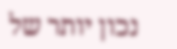נכון יותר של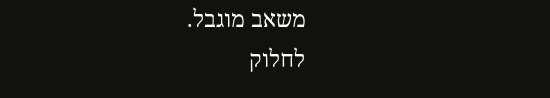משאב מוגבל.
לחלוק